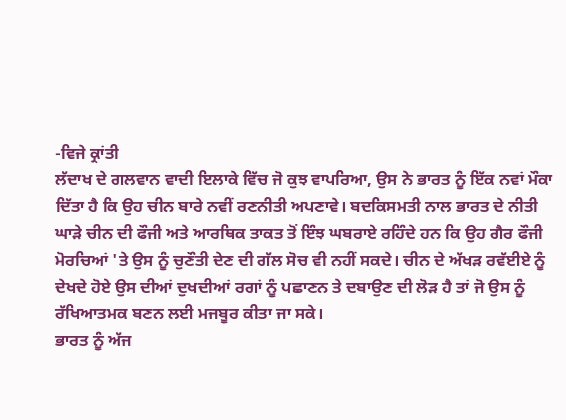-ਵਿਜੇ ਕ੍ਰਾਂਤੀ
ਲੱਦਾਖ ਦੇ ਗਲਵਾਨ ਵਾਦੀ ਇਲਾਕੇ ਵਿੱਚ ਜੋ ਕੁਝ ਵਾਪਰਿਆ, ਉਸ ਨੇ ਭਾਰਤ ਨੂੰ ਇੱਕ ਨਵਾਂ ਮੌਕਾ ਦਿੱਤਾ ਹੈ ਕਿ ਉਹ ਚੀਨ ਬਾਰੇ ਨਵੀਂ ਰਣਨੀਤੀ ਅਪਣਾਵੇ। ਬਦਕਿਸਮਤੀ ਨਾਲ ਭਾਰਤ ਦੇ ਨੀਤੀ ਘਾੜੇ ਚੀਨ ਦੀ ਫੌਜੀ ਅਤੇ ਆਰਥਿਕ ਤਾਕਤ ਤੋਂ ਇੰਝ ਘਬਰਾਏ ਰਹਿੰਦੇ ਹਨ ਕਿ ਉਹ ਗੈਰ ਫੌਜੀ ਮੋਰਚਿਆਂ 'ਤੇ ਉਸ ਨੂੰ ਚੁਣੌਤੀ ਦੇਣ ਦੀ ਗੱਲ ਸੋਚ ਵੀ ਨਹੀਂ ਸਕਦੇ। ਚੀਨ ਦੇ ਅੱਖੜ ਰਵੱਈਏ ਨੂੰ ਦੇਖਦੇ ਹੋਏ ਉਸ ਦੀਆਂ ਦੁਖਦੀਆਂ ਰਗਾਂ ਨੂੰ ਪਛਾਣਨ ਤੇ ਦਬਾਉਣ ਦੀ ਲੋੜ ਹੈ ਤਾਂ ਜੋ ਉਸ ਨੂੰ ਰੱਖਿਆਤਮਕ ਬਣਨ ਲਈ ਮਜਬੂਰ ਕੀਤਾ ਜਾ ਸਕੇ।
ਭਾਰਤ ਨੂੰ ਅੱਜ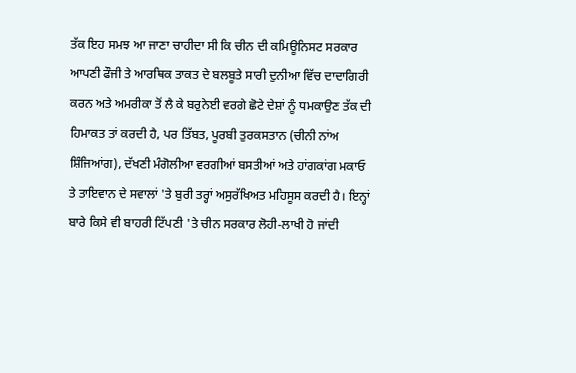ਤੱਕ ਇਹ ਸਮਝ ਆ ਜਾਣਾ ਚਾਹੀਦਾ ਸੀ ਕਿ ਚੀਨ ਦੀ ਕਮਿਊਨਿਸਟ ਸਰਕਾਰ ਆਪਣੀ ਫੌਜੀ ਤੇ ਆਰਥਿਕ ਤਾਕਤ ਦੇ ਬਲਬੂਤੇ ਸਾਰੀ ਦੁਨੀਆ ਵਿੱਚ ਦਾਦਾਗਿਰੀ ਕਰਨ ਅਤੇ ਅਮਰੀਕਾ ਤੋਂ ਲੈ ਕੇ ਬਰੁਨੇਈ ਵਰਗੇ ਛੋਟੇ ਦੇਸ਼ਾਂ ਨੂੰ ਧਮਕਾਉਣ ਤੱਕ ਦੀ ਹਿਮਾਕਤ ਤਾਂ ਕਰਦੀ ਹੈ, ਪਰ ਤਿੱਬਤ, ਪੂਰਬੀ ਤੁਰਕਸਤਾਨ (ਚੀਨੀ ਨਾਂਅ ਸ਼ਿੰਜਿਆਂਗ), ਦੱਖਣੀ ਮੰਗੋਲੀਆ ਵਰਗੀਆਂ ਬਸਤੀਆਂ ਅਤੇ ਹਾਂਗਕਾਂਗ ਮਕਾਓ ਤੇ ਤਾਇਵਾਨ ਦੇ ਸਵਾਲਾਂ 'ਤੇ ਬੁਰੀ ਤਰ੍ਹਾਂ ਅਸੁਰੱਖਿਅਤ ਮਹਿਸੂਸ ਕਰਦੀ ਹੈ। ਇਨ੍ਹਾਂ ਬਾਰੇ ਕਿਸੇ ਵੀ ਬਾਹਰੀ ਟਿੱਪਣੀ 'ਤੇ ਚੀਨ ਸਰਕਾਰ ਲੋਹੀ-ਲਾਖੀ ਹੋ ਜਾਂਦੀ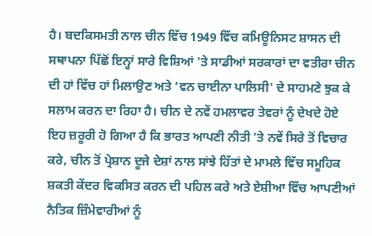ਹੈ। ਬਦਕਿਸਮਤੀ ਨਾਲ ਚੀਨ ਵਿੱਚ 1949 ਵਿੱਚ ਕਮਿਊਨਿਸਟ ਸ਼ਾਸਨ ਦੀ ਸਥਾਪਨਾ ਪਿੱਛੋਂ ਇਨ੍ਹਾਂ ਸਾਰੇ ਵਿਸ਼ਿਆਂ 'ਤੇ ਸਾਡੀਆਂ ਸਰਕਾਰਾਂ ਦਾ ਵਤੀਰਾ ਚੀਨ ਦੀ ਹਾਂ ਵਿੱਚ ਹਾਂ ਮਿਲਾਉਣ ਅਤੇ ‘ਵਨ ਚਾਈਨਾ ਪਾਲਿਸੀ' ਦੇ ਸਾਹਮਣੇ ਝੁਕ ਕੇ ਸਲਾਮ ਕਰਨ ਦਾ ਰਿਹਾ ਹੈ। ਚੀਨ ਦੇ ਨਵੇਂ ਹਮਲਾਵਰ ਤੇਵਰਾਂ ਨੂੰ ਦੇਖਦੇ ਹੋਏ ਇਹ ਜ਼ਰੂਰੀ ਹੋ ਗਿਆ ਹੈ ਕਿ ਭਾਰਤ ਆਪਣੀ ਨੀਤੀ 'ਤੇ ਨਵੇਂ ਸਿਰੇ ਤੋਂ ਵਿਚਾਰ ਕਰੇ, ਚੀਨ ਤੋਂ ਪ੍ਰੇਸ਼ਾਨ ਦੂਜੇ ਦੇਸ਼ਾਂ ਨਾਲ ਸਾਂਝੇ ਹਿੱਤਾਂ ਦੇ ਮਾਮਲੇ ਵਿੱਚ ਸਮੂਹਿਕ ਸ਼ਕਤੀ ਕੇਂਦਰ ਵਿਕਸਿਤ ਕਰਨ ਦੀ ਪਹਿਲ ਕਰੇ ਅਤੇ ਏਸ਼ੀਆ ਵਿੱਚ ਆਪਣੀਆਂ ਨੈਤਿਕ ਜ਼ਿੰਮੇਵਾਰੀਆਂ ਨੂੰ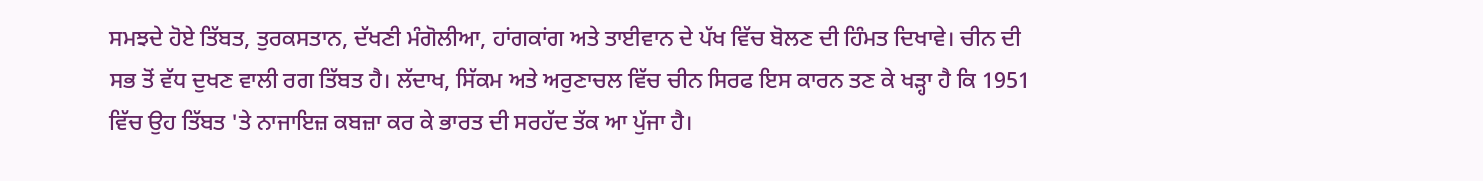ਸਮਝਦੇ ਹੋਏ ਤਿੱਬਤ, ਤੁਰਕਸਤਾਨ, ਦੱਖਣੀ ਮੰਗੋਲੀਆ, ਹਾਂਗਕਾਂਗ ਅਤੇ ਤਾਈਵਾਨ ਦੇ ਪੱਖ ਵਿੱਚ ਬੋਲਣ ਦੀ ਹਿੰਮਤ ਦਿਖਾਵੇ। ਚੀਨ ਦੀ ਸਭ ਤੋਂ ਵੱਧ ਦੁਖਣ ਵਾਲੀ ਰਗ ਤਿੱਬਤ ਹੈ। ਲੱਦਾਖ, ਸਿੱਕਮ ਅਤੇ ਅਰੁਣਾਚਲ ਵਿੱਚ ਚੀਨ ਸਿਰਫ ਇਸ ਕਾਰਨ ਤਣ ਕੇ ਖੜ੍ਹਾ ਹੈ ਕਿ 1951 ਵਿੱਚ ਉਹ ਤਿੱਬਤ 'ਤੇ ਨਾਜਾਇਜ਼ ਕਬਜ਼ਾ ਕਰ ਕੇ ਭਾਰਤ ਦੀ ਸਰਹੱਦ ਤੱਕ ਆ ਪੁੱਜਾ ਹੈ।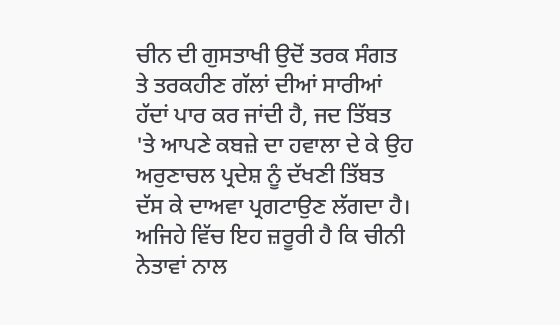ਚੀਨ ਦੀ ਗੁਸਤਾਖੀ ਉਦੋਂ ਤਰਕ ਸੰਗਤ ਤੇ ਤਰਕਹੀਣ ਗੱਲਾਂ ਦੀਆਂ ਸਾਰੀਆਂ ਹੱਦਾਂ ਪਾਰ ਕਰ ਜਾਂਦੀ ਹੈ, ਜਦ ਤਿੱਬਤ 'ਤੇ ਆਪਣੇ ਕਬਜ਼ੇ ਦਾ ਹਵਾਲਾ ਦੇ ਕੇ ਉਹ ਅਰੁਣਾਚਲ ਪ੍ਰਦੇਸ਼ ਨੂੰ ਦੱਖਣੀ ਤਿੱਬਤ ਦੱਸ ਕੇ ਦਾਅਵਾ ਪ੍ਰਗਟਾਉਣ ਲੱਗਦਾ ਹੈ।
ਅਜਿਹੇ ਵਿੱਚ ਇਹ ਜ਼ਰੂਰੀ ਹੈ ਕਿ ਚੀਨੀ ਨੇਤਾਵਾਂ ਨਾਲ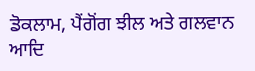ਡੋਕਲਾਮ, ਪੈਂਗੋਂਗ ਝੀਲ ਅਤੇ ਗਲਵਾਨ ਆਦਿ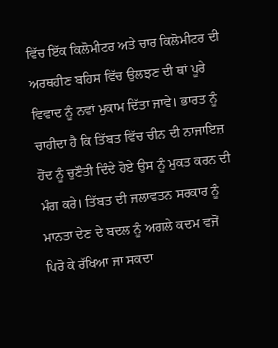ਵਿੱਚ ਇੱਕ ਕਿਲੋਮੀਟਰ ਅਤੇ ਚਾਰ ਕਿਲੋਮੀਟਰ ਦੀ ਅਰਥਹੀਣ ਬਹਿਸ ਵਿੱਚ ਉਲਝਣ ਦੀ ਥਾਂ ਪੂਰੇ ਵਿਵਾਦ ਨੂੰ ਨਵਾਂ ਮੁਕਾਮ ਦਿੱਤਾ ਜਾਵੇ। ਭਾਰਤ ਨੂੰ ਚਾਹੀਦਾ ਹੈ ਕਿ ਤਿੱਬਤ ਵਿੱਚ ਚੀਨ ਦੀ ਨਾਜਾਇਜ਼ ਹੋਂਦ ਨੂੰ ਚੁਣੌਤੀ ਦਿੰਦੇ ਹੋਏ ਉਸ ਨੂੰ ਮੁਕਤ ਕਰਨ ਦੀ ਮੰਗ ਕਰੇ। ਤਿੱਬਤ ਦੀ ਜਲਾਵਤਨ ਸਰਕਾਰ ਨੂੰ ਮਾਨਤਾ ਦੇਣ ਦੇ ਬਦਲ ਨੂੰ ਅਗਲੇ ਕਦਮ ਵਜੋਂ ਪਿਰੋ ਕੇ ਰੱਖਿਆ ਜਾ ਸਕਦਾ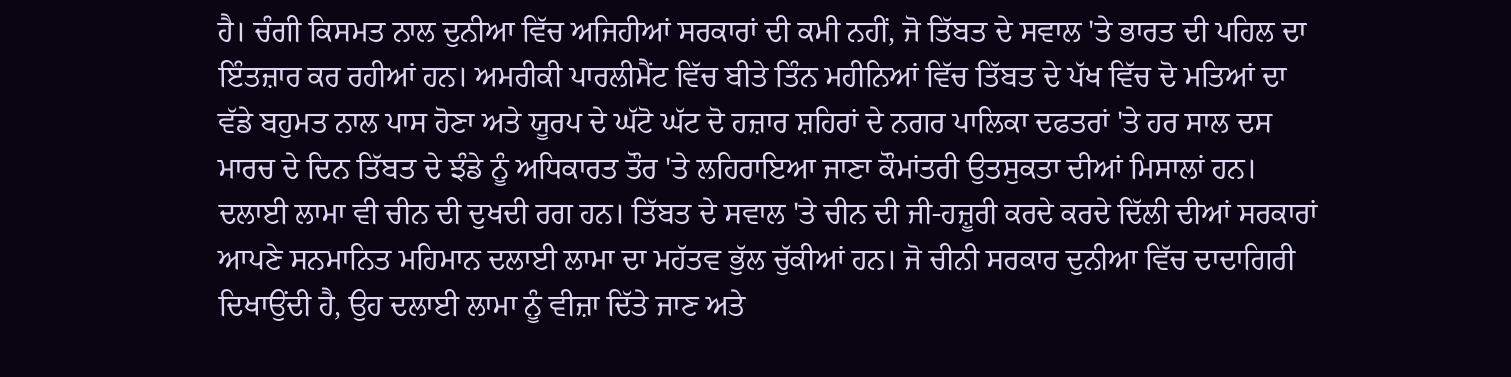ਹੈ। ਚੰਗੀ ਕਿਸਮਤ ਨਾਲ ਦੁਨੀਆ ਵਿੱਚ ਅਜਿਹੀਆਂ ਸਰਕਾਰਾਂ ਦੀ ਕਮੀ ਨਹੀਂ, ਜੋ ਤਿੱਬਤ ਦੇ ਸਵਾਲ 'ਤੇ ਭਾਰਤ ਦੀ ਪਹਿਲ ਦਾ ਇੰਤਜ਼ਾਰ ਕਰ ਰਹੀਆਂ ਹਨ। ਅਮਰੀਕੀ ਪਾਰਲੀਮੈਂਟ ਵਿੱਚ ਬੀਤੇ ਤਿੰਨ ਮਹੀਨਿਆਂ ਵਿੱਚ ਤਿੱਬਤ ਦੇ ਪੱਖ ਵਿੱਚ ਦੋ ਮਤਿਆਂ ਦਾ ਵੱਡੇ ਬਹੁਮਤ ਨਾਲ ਪਾਸ ਹੋਣਾ ਅਤੇ ਯੂਰਪ ਦੇ ਘੱਟੋ ਘੱਟ ਦੋ ਹਜ਼ਾਰ ਸ਼ਹਿਰਾਂ ਦੇ ਨਗਰ ਪਾਲਿਕਾ ਦਫਤਰਾਂ 'ਤੇ ਹਰ ਸਾਲ ਦਸ ਮਾਰਚ ਦੇ ਦਿਨ ਤਿੱਬਤ ਦੇ ਝੰਡੇ ਨੂੰ ਅਧਿਕਾਰਤ ਤੌਰ 'ਤੇ ਲਹਿਰਾਇਆ ਜਾਣਾ ਕੌਮਾਂਤਰੀ ਉਤਸੁਕਤਾ ਦੀਆਂ ਮਿਸਾਲਾਂ ਹਨ। ਦਲਾਈ ਲਾਮਾ ਵੀ ਚੀਨ ਦੀ ਦੁਖਦੀ ਰਗ ਹਨ। ਤਿੱਬਤ ਦੇ ਸਵਾਲ 'ਤੇ ਚੀਨ ਦੀ ਜੀ-ਹਜ਼ੂਰੀ ਕਰਦੇ ਕਰਦੇ ਦਿੱਲੀ ਦੀਆਂ ਸਰਕਾਰਾਂ ਆਪਣੇ ਸਨਮਾਨਿਤ ਮਹਿਮਾਨ ਦਲਾਈ ਲਾਮਾ ਦਾ ਮਹੱਤਵ ਭੁੱਲ ਚੁੱਕੀਆਂ ਹਨ। ਜੋ ਚੀਨੀ ਸਰਕਾਰ ਦੁਨੀਆ ਵਿੱਚ ਦਾਦਾਗਿਰੀ ਦਿਖਾਉਂਦੀ ਹੈ, ਉਹ ਦਲਾਈ ਲਾਮਾ ਨੂੰ ਵੀਜ਼ਾ ਦਿੱਤੇ ਜਾਣ ਅਤੇ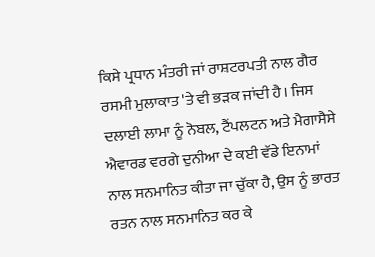ਕਿਸੇ ਪ੍ਰਧਾਨ ਮੰਤਰੀ ਜਾਂ ਰਾਸ਼ਟਰਪਤੀ ਨਾਲ ਗੈਰ ਰਸਮੀ ਮੁਲਾਕਾਤ 'ਤੇ ਵੀ ਭੜਕ ਜਾਂਦੀ ਹੈ। ਜਿਸ ਦਲਾਈ ਲਾਮਾ ਨੂੰ ਨੋਬਲ, ਟੈਂਪਲਟਨ ਅਤੇ ਮੈਗਾਸੈਸੇ ਐਵਾਰਡ ਵਰਗੇ ਦੁਨੀਆ ਦੇ ਕਈ ਵੱਡੇ ਇਨਾਮਾਂ ਨਾਲ ਸਨਮਾਨਿਤ ਕੀਤਾ ਜਾ ਚੁੱਕਾ ਹੈ, ਉਸ ਨੂੰ ਭਾਰਤ ਰਤਨ ਨਾਲ ਸਨਮਾਨਿਤ ਕਰ ਕੇ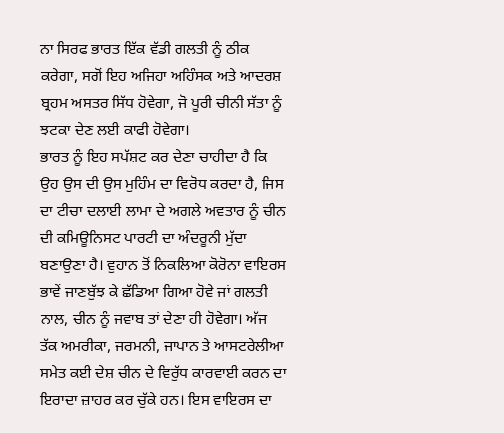ਨਾ ਸਿਰਫ ਭਾਰਤ ਇੱਕ ਵੱਡੀ ਗਲਤੀ ਨੂੰ ਠੀਕ ਕਰੇਗਾ, ਸਗੋਂ ਇਹ ਅਜਿਹਾ ਅਹਿੰਸਕ ਅਤੇ ਆਦਰਸ਼ ਬ੍ਰਹਮ ਅਸਤਰ ਸਿੱਧ ਹੋਵੇਗਾ, ਜੋ ਪੂਰੀ ਚੀਨੀ ਸੱਤਾ ਨੂੰ ਝਟਕਾ ਦੇਣ ਲਈ ਕਾਫੀ ਹੋਵੇਗਾ।
ਭਾਰਤ ਨੂੰ ਇਹ ਸਪੱਸ਼ਟ ਕਰ ਦੇਣਾ ਚਾਹੀਦਾ ਹੈ ਕਿ ਉਹ ਉਸ ਦੀ ਉਸ ਮੁਹਿੰਮ ਦਾ ਵਿਰੋਧ ਕਰਦਾ ਹੈ, ਜਿਸ ਦਾ ਟੀਚਾ ਦਲਾਈ ਲਾਮਾ ਦੇ ਅਗਲੇ ਅਵਤਾਰ ਨੂੰ ਚੀਨ ਦੀ ਕਮਿਊਨਿਸਟ ਪਾਰਟੀ ਦਾ ਅੰਦਰੂਨੀ ਮੁੱਦਾ ਬਣਾਉਣਾ ਹੈ। ਵੁਹਾਨ ਤੋਂ ਨਿਕਲਿਆ ਕੋਰੋਨਾ ਵਾਇਰਸ ਭਾਵੇਂ ਜਾਣਬੁੱਝ ਕੇ ਛੱਡਿਆ ਗਿਆ ਹੋਵੇ ਜਾਂ ਗਲਤੀ ਨਾਲ, ਚੀਨ ਨੂੰ ਜਵਾਬ ਤਾਂ ਦੇਣਾ ਹੀ ਹੋਵੇਗਾ। ਅੱਜ ਤੱਕ ਅਮਰੀਕਾ, ਜਰਮਨੀ, ਜਾਪਾਨ ਤੇ ਆਸਟਰੇਲੀਆ ਸਮੇਤ ਕਈ ਦੇਸ਼ ਚੀਨ ਦੇ ਵਿਰੁੱਧ ਕਾਰਵਾਈ ਕਰਨ ਦਾ ਇਰਾਦਾ ਜ਼ਾਹਰ ਕਰ ਚੁੱਕੇ ਹਨ। ਇਸ ਵਾਇਰਸ ਦਾ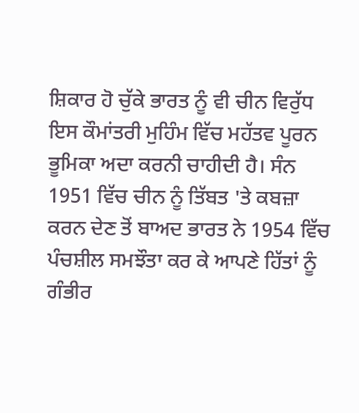ਸ਼ਿਕਾਰ ਹੋ ਚੁੱਕੇ ਭਾਰਤ ਨੂੰ ਵੀ ਚੀਨ ਵਿਰੁੱਧ ਇਸ ਕੌਮਾਂਤਰੀ ਮੁਹਿੰਮ ਵਿੱਚ ਮਹੱਤਵ ਪੂਰਨ ਭੂਮਿਕਾ ਅਦਾ ਕਰਨੀ ਚਾਹੀਦੀ ਹੈ। ਸੰਨ 1951 ਵਿੱਚ ਚੀਨ ਨੂੰ ਤਿੱਬਤ 'ਤੇ ਕਬਜ਼ਾ ਕਰਨ ਦੇਣ ਤੋਂ ਬਾਅਦ ਭਾਰਤ ਨੇ 1954 ਵਿੱਚ ਪੰਚਸ਼ੀਲ ਸਮਝੌਤਾ ਕਰ ਕੇ ਆਪਣੇ ਹਿੱਤਾਂ ਨੂੰ ਗੰਭੀਰ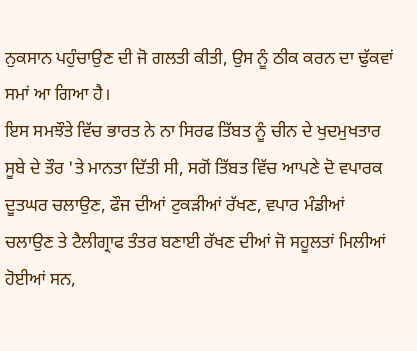ਨੁਕਸਾਨ ਪਹੁੰਚਾਉਣ ਦੀ ਜੋ ਗਲਤੀ ਕੀਤੀ, ਉਸ ਨੂੰ ਠੀਕ ਕਰਨ ਦਾ ਢੁੱਕਵਾਂ ਸਮਾਂ ਆ ਗਿਆ ਹੈ।
ਇਸ ਸਮਝੌਤੇ ਵਿੱਚ ਭਾਰਤ ਨੇ ਨਾ ਸਿਰਫ ਤਿੱਬਤ ਨੂੰ ਚੀਨ ਦੇ ਖੁਦਮੁਖਤਾਰ ਸੂਬੇ ਦੇ ਤੌਰ 'ਤੇ ਮਾਨਤਾ ਦਿੱਤੀ ਸੀ, ਸਗੋਂ ਤਿੱਬਤ ਵਿੱਚ ਆਪਣੇ ਦੋ ਵਪਾਰਕ ਦੂਤਘਰ ਚਲਾਉਣ, ਫੌਜ ਦੀਆਂ ਟੁਕੜੀਆਂ ਰੱਖਣ, ਵਪਾਰ ਮੰਡੀਆਂ ਚਲਾਉਣ ਤੇ ਟੈਲੀਗ੍ਰਾਫ ਤੰਤਰ ਬਣਾਈ ਰੱਖਣ ਦੀਆਂ ਜੋ ਸਹੂਲਤਾਂ ਮਿਲੀਆਂ ਹੋਈਆਂ ਸਨ,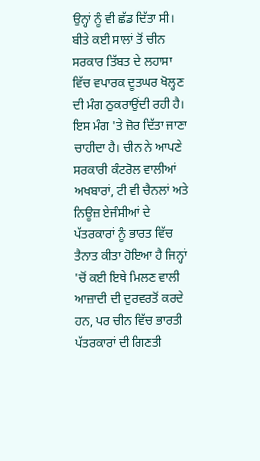ਉਨ੍ਹਾਂ ਨੂੰ ਵੀ ਛੱਡ ਦਿੱਤਾ ਸੀ। ਬੀਤੇ ਕਈ ਸਾਲਾਂ ਤੋਂ ਚੀਨ ਸਰਕਾਰ ਤਿੱਬਤ ਦੇ ਲਹਾਸਾ ਵਿੱਚ ਵਪਾਰਕ ਦੂਤਘਰ ਖੋਲ੍ਹਣ ਦੀ ਮੰਗ ਠੁਕਰਾਉਂਦੀ ਰਹੀ ਹੈ। ਇਸ ਮੰਗ 'ਤੇ ਜ਼ੋਰ ਦਿੱਤਾ ਜਾਣਾ ਚਾਹੀਦਾ ਹੈ। ਚੀਨ ਨੇ ਆਪਣੇ ਸਰਕਾਰੀ ਕੰਟਰੋਲ ਵਾਲੀਆਂ ਅਖਬਾਰਾਂ, ਟੀ ਵੀ ਚੈਨਲਾਂ ਅਤੇ ਨਿਊਜ਼ ਏਜੰਸੀਆਂ ਦੇ ਪੱਤਰਕਾਰਾਂ ਨੂੰ ਭਾਰਤ ਵਿੱਚ ਤੈਨਾਤ ਕੀਤਾ ਹੋਇਆ ਹੈ ਜਿਨ੍ਹਾਂ 'ਚੋਂ ਕਈ ਇਥੇ ਮਿਲਣ ਵਾਲੀ ਆਜ਼ਾਦੀ ਦੀ ਦੁਰਵਰਤੋਂ ਕਰਦੇ ਹਨ, ਪਰ ਚੀਨ ਵਿੱਚ ਭਾਰਤੀ ਪੱਤਰਕਾਰਾਂ ਦੀ ਗਿਣਤੀ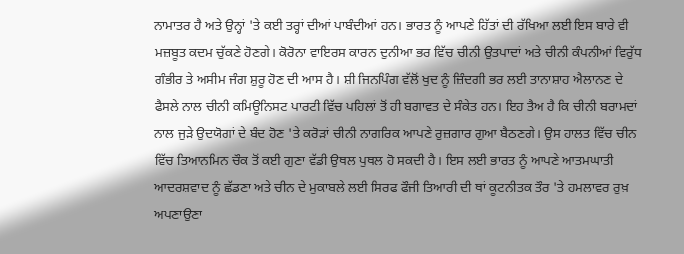ਨਾਮਾਤਰ ਹੈ ਅਤੇ ਉਨ੍ਹਾਂ 'ਤੇ ਕਈ ਤਰ੍ਹਾਂ ਦੀਆਂ ਪਾਬੰਦੀਆਂ ਹਨ। ਭਾਰਤ ਨੂੰ ਆਪਣੇ ਹਿੱਤਾਂ ਦੀ ਰੱਖਿਆ ਲਈ ਇਸ ਬਾਰੇ ਵੀ ਮਜ਼ਬੂਤ ਕਦਮ ਚੁੱਕਣੇ ਹੋਣਗੇ। ਕੋਰੋਨਾ ਵਾਇਰਸ ਕਾਰਨ ਦੁਨੀਆ ਭਰ ਵਿੱਚ ਚੀਨੀ ਉਤਪਾਦਾਂ ਅਤੇ ਚੀਨੀ ਕੰਪਨੀਆਂ ਵਿਰੁੱਧ ਗੰਭੀਰ ਤੇ ਅਸੀਮ ਜੰਗ ਸ਼ੁਰੂ ਹੋਣ ਦੀ ਆਸ ਹੈ। ਸ਼ੀ ਜਿਨਪਿੰਗ ਵੱਲੋਂ ਖੁਦ ਨੂੰ ਜ਼ਿੰਦਗੀ ਭਰ ਲਈ ਤਾਨਾਸ਼ਾਹ ਐਲਾਨਣ ਦੇ ਫੈਸਲੇ ਨਾਲ ਚੀਨੀ ਕਮਿਊਨਿਸਟ ਪਾਰਟੀ ਵਿੱਚ ਪਹਿਲਾਂ ਤੋਂ ਹੀ ਬਗਾਵਤ ਦੇ ਸੰਕੇਤ ਹਨ। ਇਹ ਤੈਅ ਹੈ ਕਿ ਚੀਨੀ ਬਰਾਮਦਾਂ ਨਾਲ ਜੁੜੇ ਉਦਯੋਗਾਂ ਦੇ ਬੰਦ ਹੋਣ 'ਤੇ ਕਰੋੜਾਂ ਚੀਨੀ ਨਾਗਰਿਕ ਆਪਣੇ ਰੁਜ਼ਗਾਰ ਗੁਆ ਬੈਠਣਗੇ। ਉਸ ਹਾਲਤ ਵਿੱਚ ਚੀਨ ਵਿੱਚ ਤਿਆਨਮਿਨ ਚੌਕ ਤੋਂ ਕਈ ਗੁਣਾ ਵੱਡੀ ਉਥਲ ਪੁਥਲ ਹੋ ਸਕਦੀ ਹੈ। ਇਸ ਲਈ ਭਾਰਤ ਨੂੰ ਆਪਣੇ ਆਤਮਘਾਤੀ ਆਦਰਸ਼ਵਾਦ ਨੂੰ ਛੱਡਣਾ ਅਤੇ ਚੀਨ ਦੇ ਮੁਕਾਬਲੇ ਲਈ ਸਿਰਫ ਫੌਜੀ ਤਿਆਰੀ ਦੀ ਥਾਂ ਕੂਟਨੀਤਕ ਤੌਰ 'ਤੇ ਹਮਲਾਵਰ ਰੁਖ਼ ਅਪਣਾਉਣਾ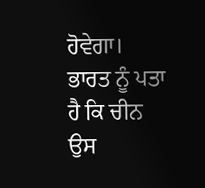ਹੋਵੇਗਾ।
ਭਾਰਤ ਨੂੰ ਪਤਾ ਹੈ ਕਿ ਚੀਨ ਉਸ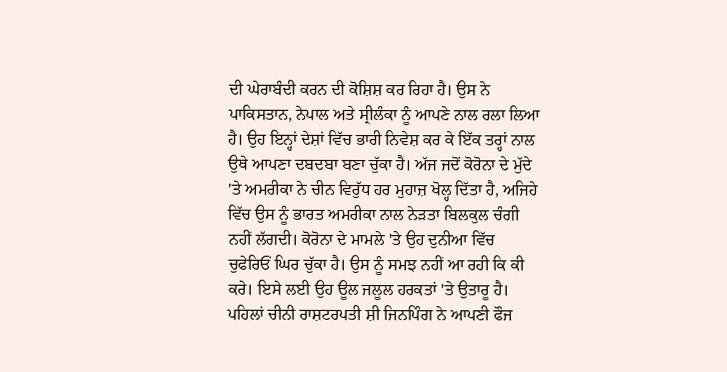ਦੀ ਘੇਰਾਬੰਦੀ ਕਰਨ ਦੀ ਕੋਸ਼ਿਸ਼ ਕਰ ਰਿਹਾ ਹੈ। ਉਸ ਨੇ ਪਾਕਿਸਤਾਨ, ਨੇਪਾਲ ਅਤੇ ਸ੍ਰੀਲੰਕਾ ਨੂੰ ਆਪਣੇ ਨਾਲ ਰਲਾ ਲਿਆ ਹੈ। ਉਹ ਇਨ੍ਹਾਂ ਦੇਸ਼ਾਂ ਵਿੱਚ ਭਾਰੀ ਨਿਵੇਸ਼ ਕਰ ਕੇ ਇੱਕ ਤਰ੍ਹਾਂ ਨਾਲ ਉਥੇ ਆਪਣਾ ਦਬਦਬਾ ਬਣਾ ਚੁੱਕਾ ਹੈ। ਅੱਜ ਜਦੋਂ ਕੋਰੋਨਾ ਦੇ ਮੁੱਦੇ 'ਤੇ ਅਮਰੀਕਾ ਨੇ ਚੀਨ ਵਿਰੁੱਧ ਹਰ ਮੁਹਾਜ਼ ਖੋਲ੍ਹ ਦਿੱਤਾ ਹੈ, ਅਜਿਹੇ ਵਿੱਚ ਉਸ ਨੂੰ ਭਾਰਤ ਅਮਰੀਕਾ ਨਾਲ ਨੇੜਤਾ ਬਿਲਕੁਲ ਚੰਗੀ ਨਹੀਂ ਲੱਗਦੀ। ਕੋਰੋਨਾ ਦੇ ਮਾਮਲੇ 'ਤੇ ਉਹ ਦੁਨੀਆ ਵਿੱਚ ਚੁਫੇਰਿਓਂ ਘਿਰ ਚੁੱਕਾ ਹੈ। ਉਸ ਨੂੰ ਸਮਝ ਨਹੀਂ ਆ ਰਹੀ ਕਿ ਕੀ ਕਰੇ। ਇਸੇ ਲਈ ਉਹ ਊਲ ਜਲੂਲ ਹਰਕਤਾਂ 'ਤੇ ਉਤਾਰੂ ਹੈ। ਪਹਿਲਾਂ ਚੀਨੀ ਰਾਸ਼ਟਰਪਤੀ ਸ਼ੀ ਜਿਨਪਿੰਗ ਨੇ ਆਪਣੀ ਫੌਜ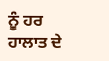ਨੂੰ ਹਰ ਹਾਲਾਤ ਦੇ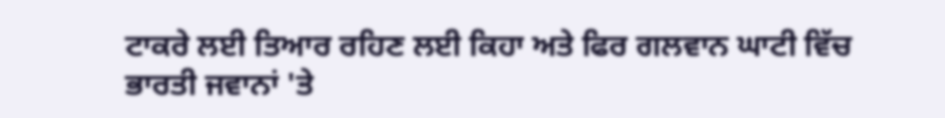ਟਾਕਰੇ ਲਈ ਤਿਆਰ ਰਹਿਣ ਲਈ ਕਿਹਾ ਅਤੇ ਫਿਰ ਗਲਵਾਨ ਘਾਟੀ ਵਿੱਚ ਭਾਰਤੀ ਜਵਾਨਾਂ 'ਤੇ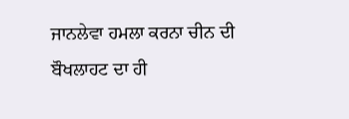ਜਾਨਲੇਵਾ ਹਮਲਾ ਕਰਨਾ ਚੀਨ ਦੀ ਬੌਖਲਾਹਟ ਦਾ ਹੀ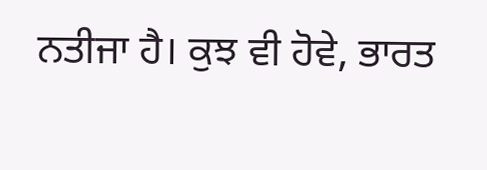ਨਤੀਜਾ ਹੈ। ਕੁਝ ਵੀ ਹੋਵੇ, ਭਾਰਤ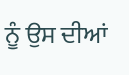ਨੂੰ ਉਸ ਦੀਆਂ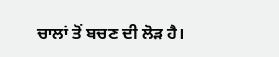ਚਾਲਾਂ ਤੋਂ ਬਚਣ ਦੀ ਲੋੜ ਹੈ।